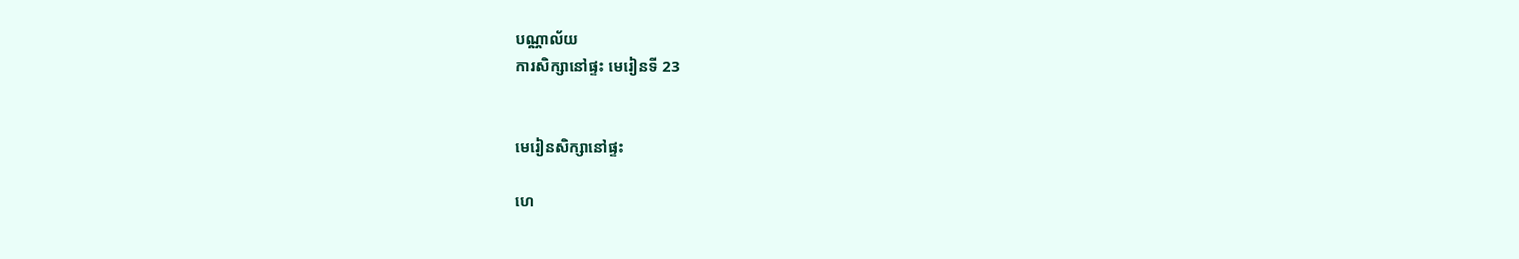បណ្ណាល័យ
ការសិក្សានៅផ្ទះ មេរៀនទី 23


មេរៀនសិក្សានៅផ្ទះ

ហេ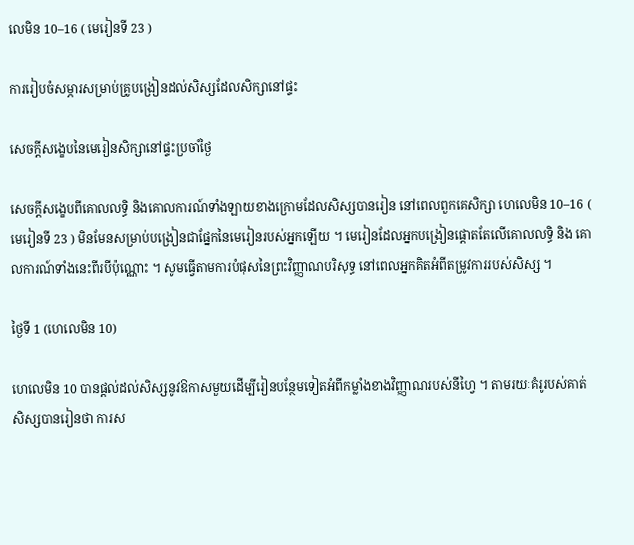លេមិន 10–16 ( មេរៀនទី 23 )

ការរៀបចំសម្ភារសម្រាប់គ្រូបង្រៀនដល់សិស្សដែលសិក្សានៅផ្ទះ

សេចក្ដីសង្ខេបនៃមេរៀនសិក្សានៅផ្ទះប្រចាំថ្ងៃ

សេចក្ដីសង្ខេបពីគោលលទ្ធិ និងគោលការណ៍ទាំងឡាយខាងក្រោមដែលសិស្សបានរៀន នៅពេលពួកគេសិក្សា ហេលេមិន 10–16 ( មេរៀនទី 23 ) មិនមែនសម្រាប់បង្រៀនជាផ្នែកនៃមេរៀនរបស់អ្នកឡើយ ។ មេរៀនដែលអ្នកបង្រៀនផ្ដោតតែលើគោលលទ្ធិ និង គោលការណ៍ទាំងនេះពីរបីប៉ុណ្ណោះ ។ សូមធ្វើតាមការបំផុសនៃព្រះវិញ្ញាណបរិសុទ្ធ នៅពេលអ្នកគិតអំពីតម្រូវការរបស់សិស្ស ។

ថ្ងៃទី 1 (ហេលេមិន 10)

ហេលេមិន 10 បានផ្ដល់ដល់សិស្សនូវឱកាសមួយដើម្បីរៀនបន្ថែមទៀតអំពីកម្លាំងខាងវិញ្ញាណរបស់នីហ្វៃ ។ តាមរយៈគំរូរបស់គាត់ សិស្សបានរៀនថា ការស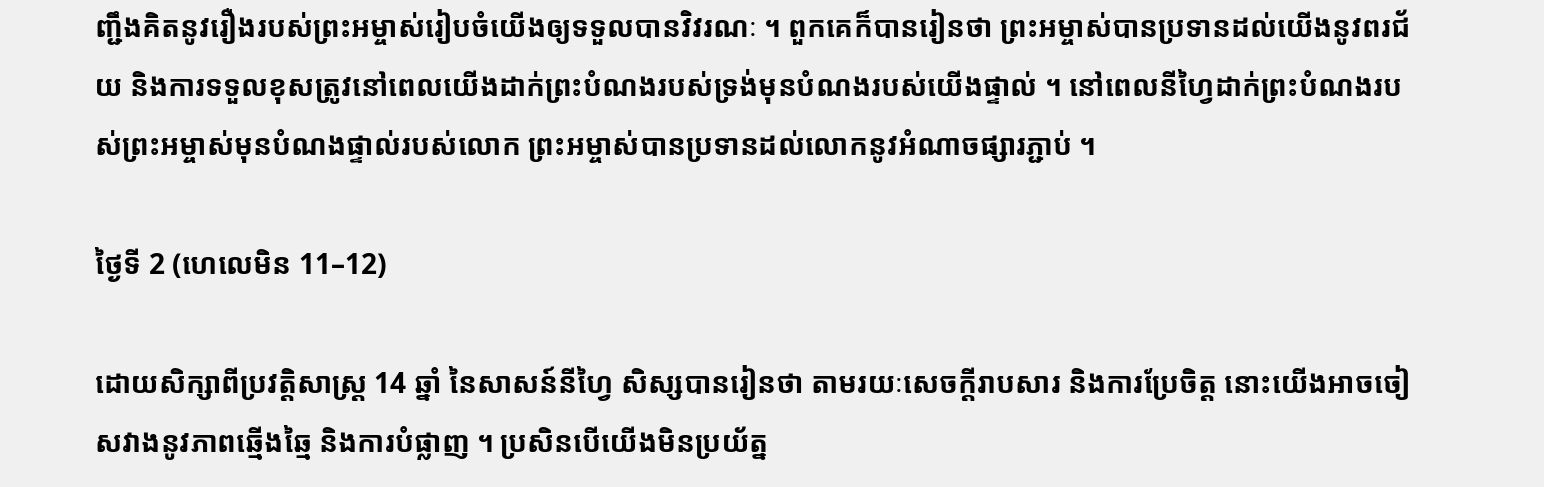ញ្ជឹងគិតនូវរឿងរបស់ព្រះអម្ចាស់រៀបចំយើងឲ្យទទួលបានវិវរណៈ ។ ពួកគេក៏បានរៀនថា ព្រះអម្ចាស់បានប្រទានដល់យើងនូវពរជ័យ និងការទទួលខុសត្រូវនៅពេលយើងដាក់ព្រះបំណងរបស់ទ្រង់មុនបំណងរបស់យើងផ្ទាល់ ។ នៅពេលនីហ្វៃដាក់ព្រះបំណងរបស់ព្រះអម្ចាស់មុនបំណងផ្ទាល់របស់លោក ព្រះអម្ចាស់បានប្រទានដល់លោកនូវអំណាចផ្សារភ្ជាប់ ។

ថ្ងៃទី 2 (ហេលេមិន 11–12)

ដោយសិក្សាពីប្រវត្តិសាស្ដ្រ 14 ឆ្នាំ នៃសាសន៍នីហ្វៃ សិស្សបានរៀនថា តាមរយៈសេចក្តីរាបសារ និងការប្រែចិត្ត នោះយើងអាចចៀសវាងនូវភាពឆ្មើងឆ្មៃ និងការបំផ្លាញ ។ ប្រសិនបើយើងមិនប្រយ័ត្ន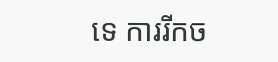ទេ ការរីកច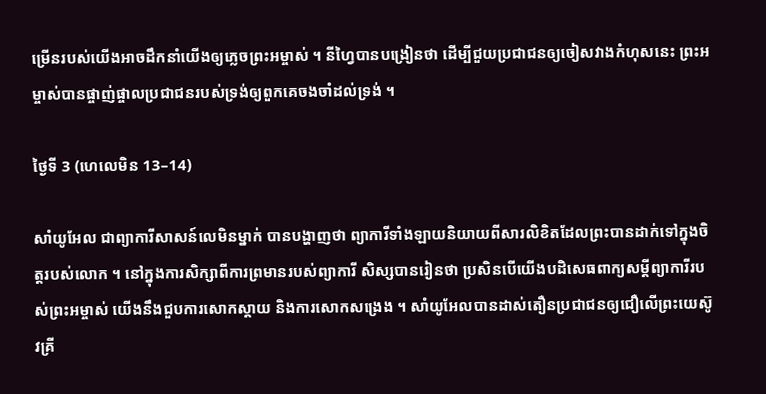ម្រើនរបស់យើងអាចដឹកនាំយើងឲ្យភ្លេចព្រះអម្ចាស់ ។ នីហ្វៃបានបង្រៀនថា ដើម្បីជួយប្រជាជនឲ្យចៀសវាងកំហុសនេះ ព្រះអម្ចាស់បានផ្ចាញ់ផ្ចាលប្រជាជនរបស់ទ្រង់ឲ្យពួកគេចងចាំដល់ទ្រង់ ។

ថ្ងៃទី 3 (ហេលេមិន 13–14)

សាំយូអែល ជាព្យាការីសាសន៍លេមិនម្នាក់ បានបង្ហាញថា ព្យាការីទាំងឡាយនិយាយពីសារលិខិតដែលព្រះបានដាក់ទៅក្នុងចិត្តរបស់លោក ។ នៅក្នុងការសិក្សាពីការព្រមានរបស់ព្យាការី សិស្សបានរៀនថា ប្រសិនបើយើងបដិសេធពាក្យសម្ដីព្យាការីរបស់ព្រះអម្ចាស់ យើងនឹងជួបការសោកស្ដាយ និងការសោកសង្រេង ។ សាំយូអែលបានដាស់តឿនប្រជាជនឲ្យជឿលើព្រះយេស៊ូវគ្រី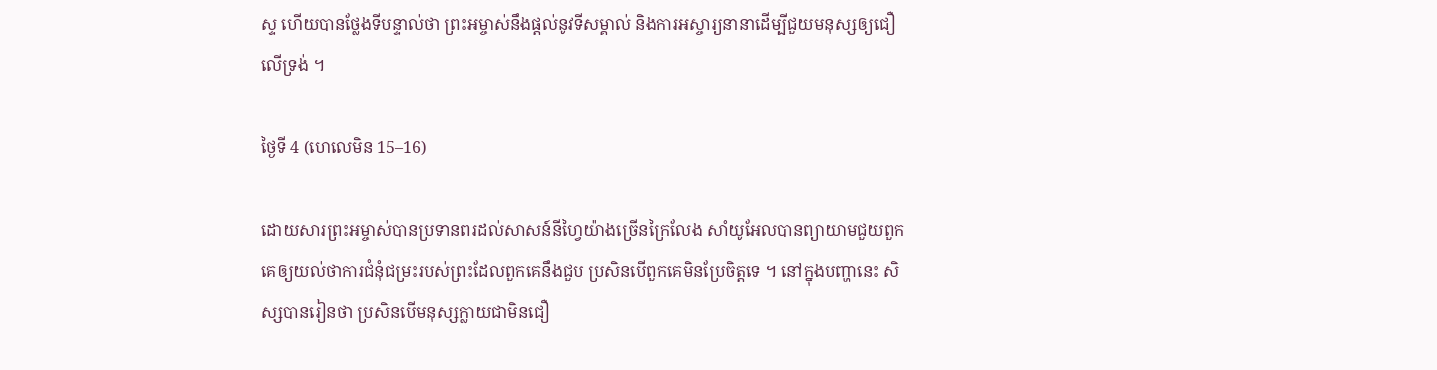ស្ទ ហើយបានថ្លែងទីបន្ទាល់ថា ព្រះអម្ចាស់នឹងផ្ដល់នូវទីសម្គាល់ និងការអស្ចារ្យនានាដើម្បីជួយមនុស្សឲ្យជឿលើទ្រង់ ។

ថ្ងៃទី 4 (ហេលេមិន 15–16)

ដោយសារព្រះអម្ចាស់បានប្រទានពរដល់សាសន៍នីហ្វៃយ៉ាងច្រើនក្រៃលែង សាំយូអែលបានព្យាយាមជួយពួកគេឲ្យយល់ថាការជំនុំជម្រះរបស់ព្រះដែលពួកគេនឹងជួប ប្រសិនបើពួកគេមិនប្រែចិត្តទេ ។ នៅក្នុងបញ្ហានេះ សិស្សបានរៀនថា ប្រសិនបើមនុស្សក្លាយជាមិនជឿ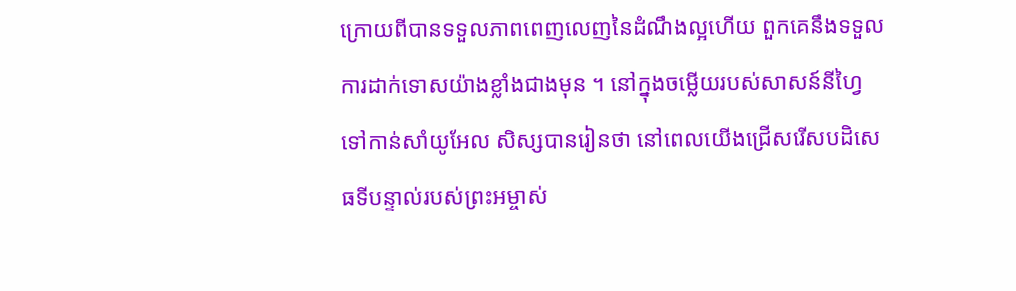ក្រោយពីបានទទួលភាពពេញលេញនៃដំណឹងល្អហើយ ពួកគេនឹងទទួលការដាក់ទោសយ៉ាងខ្លាំងជាងមុន ។ នៅក្នុងចម្លើយរបស់សាសន៍នីហ្វៃទៅកាន់សាំយូអែល សិស្សបានរៀនថា នៅពេលយើងជ្រើសរើសបដិសេធទីបន្ទាល់របស់ព្រះអម្ចាស់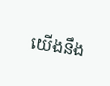យើងនឹង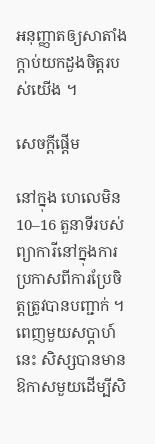អនុញ្ញាតឲ្យសាតាំងក្ដាប់យកដួងចិត្តរបស់យើង ។

សេចក្តីផ្ដើម

នៅក្នុង ហេលេមិន 10–16 តួនាទីរបស់ព្យាការីនៅក្នុងការប្រកាសពីការប្រែចិត្តត្រូវបានបញ្ជាក់ ។ ពេញមួយសប្ដាហ៍នេះ សិស្សបានមានឱកាសមួយដើម្បីសិ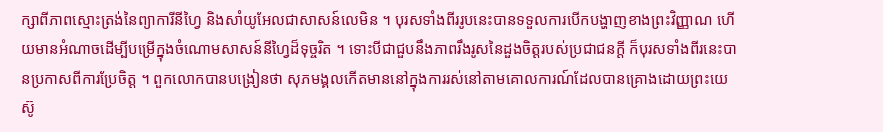ក្សាពីភាពស្មោះត្រង់នៃព្យាការីនីហ្វៃ និងសាំយូអែលជាសាសន៍លេមិន ។ បុរសទាំងពីររូបនេះបានទទួលការបើកបង្ហាញខាងព្រះវិញ្ញាណ ហើយមានអំណាចដើម្បីបម្រើក្នុងចំណោមសាសន៍នីហ្វៃដ៏ទុច្ចរិត ។ ទោះបីជាជួបនឹងភាពរឹងរូសនៃដួងចិត្តរបស់ប្រជាជនក្ដី ក៏បុរសទាំងពីរនេះបានប្រកាសពីការប្រែចិត្ត ។ ពួកលោកបានបង្រៀនថា សុភមង្គលកើតមាននៅក្នុងការរស់នៅតាមគោលការណ៍ដែលបានគ្រោងដោយព្រះយេស៊ូ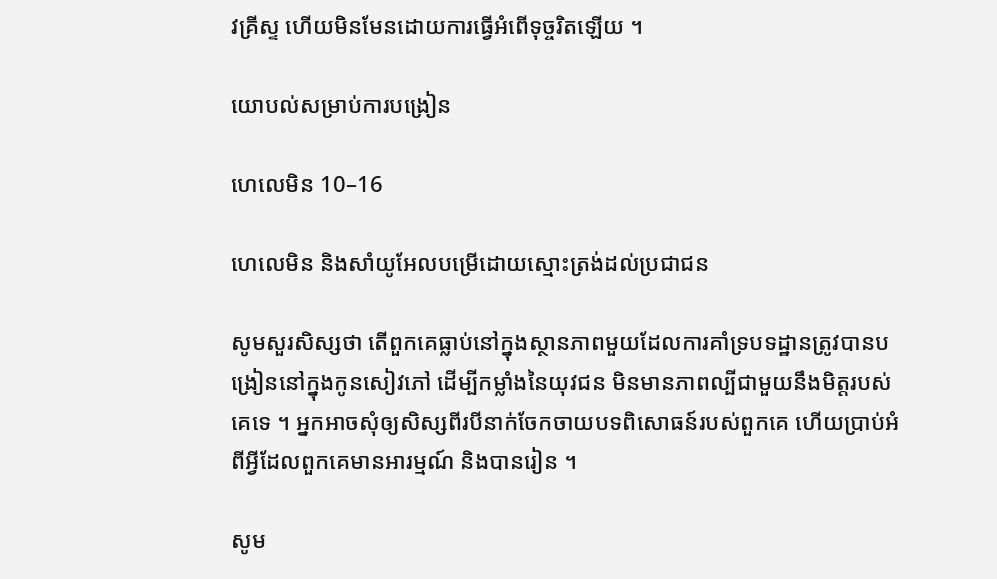វគ្រីស្ទ ហើយមិនមែនដោយការធ្វើអំពើទុច្ចរិតឡើយ ។

យោបល់សម្រាប់ការបង្រៀន

ហេលេមិន 10–16

ហេលេមិន និងសាំយូអែលបម្រើដោយស្មោះត្រង់ដល់ប្រជាជន

សូមសួរសិស្សថា តើពួកគេធ្លាប់នៅក្នុងស្ថានភាពមួយដែលការគាំទ្របទដ្ឋានត្រូវបានបង្រៀននៅក្នុងកូនសៀវភៅ ដើម្បីកម្លាំងនៃយុវជន មិនមានភាពល្បីជាមួយនឹងមិត្តរបស់គេទេ ។ អ្នកអាចសុំឲ្យសិស្សពីរបីនាក់ចែកចាយបទពិសោធន៍របស់ពួកគេ ហើយប្រាប់អំពីអ្វីដែលពួកគេមានអារម្មណ៍ និងបានរៀន ។

សូម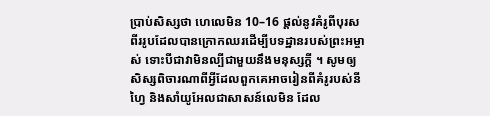ប្រាប់សិស្សថា ហេលេមិន 10–16 ផ្ដល់នូវគំរូពីបុរសពីររូបដែលបានក្រោកឈរដើម្បីបទដ្ឋានរបស់ព្រះអម្ចាស់ ទោះបីជាវាមិនល្បីជាមួយនឹងមនុស្សក្ដី ។ សូមឲ្យសិស្សពិចារណាពីអ្វីដែលពួកគេអាចរៀនពីគំរូរបស់នីហ្វៃ និងសាំយូអែលជាសាសន៍លេមិន ដែល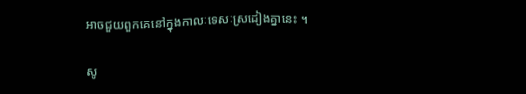អាចជួយពួកគេនៅក្នុងកាលៈទេសៈស្រដៀងគ្នានេះ ។

សូ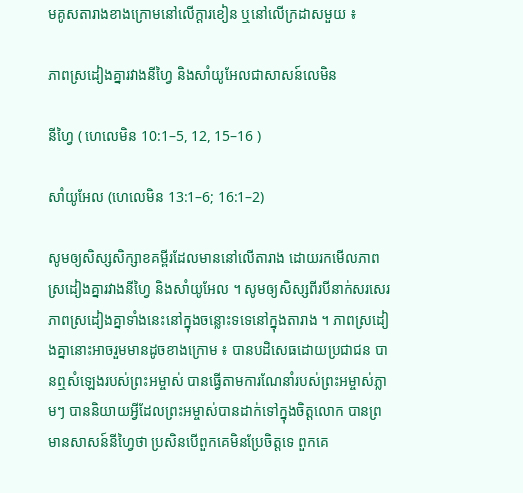មគូសតារាងខាងក្រោមនៅលើក្ដារខៀន ឬនៅលើក្រដាសមួយ ៖

ភាពស្រដៀងគ្នារវាងនីហ្វៃ និងសាំយូអែលជាសាសន៍លេមិន

នីហ្វៃ ( ហេលេមិន 10:1–5, 12, 15–16 )

សាំយូអែល (ហេលេមិន 13:1–6; 16:1–2)

សូមឲ្យសិស្សសិក្សាខគម្ពីរដែលមាននៅលើតារាង ដោយរកមើលភាពស្រដៀងគ្នារវាងនីហ្វៃ និងសាំយូអែល ។ សូមឲ្យសិស្សពីរបីនាក់សរសេរភាពស្រដៀងគ្នាទាំងនេះនៅក្នុងចន្លោះទទេនៅក្នុងតារាង ។ ភាពស្រដៀងគ្នានោះអាចរួមមានដូចខាងក្រោម ៖ បានបដិសេធដោយប្រជាជន បានឮសំឡេងរបស់ព្រះអម្ចាស់ បានធ្វើតាមការណែនាំរបស់ព្រះអម្ចាស់ភ្លាមៗ បាននិយាយអ្វីដែលព្រះអម្ចាស់បានដាក់ទៅក្នុងចិត្តលោក បានព្រមានសាសន៍នីហ្វៃថា ប្រសិនបើពួកគេមិនប្រែចិត្តទេ ពួកគេ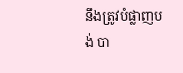នឹងត្រូវបំផ្លាញបង់ បា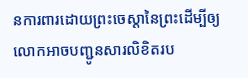នការពារដោយព្រះចេស្ដានៃព្រះដើម្បីឲ្យលោកអាចបញ្ជូនសារលិខិតរប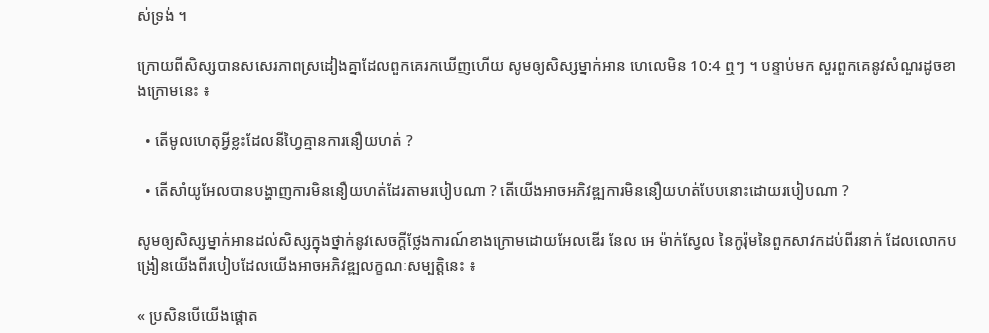ស់ទ្រង់ ។

ក្រោយពីសិស្សបានសសេរភាពស្រដៀងគ្នាដែលពួកគេរកឃើញហើយ សូមឲ្យសិស្សម្នាក់អាន ហេលេមិន 10:4 ឮៗ ។ បន្ទាប់មក សួរពួកគេនូវសំណួរដូចខាងក្រោមនេះ ៖

  • តើមូលហេតុអ្វីខ្លះដែលនីហ្វៃគ្មានការនឿយហត់ ?

  • តើសាំយូអែលបានបង្ហាញការមិននឿយហត់ដែរតាមរបៀបណា ? តើយើងអាចអភិវឌ្ឍការមិននឿយហត់បែបនោះដោយរបៀបណា ?

សូមឲ្យសិស្សម្នាក់អានដល់សិស្សក្នុងថ្នាក់នូវសេចក្ដីថ្លែងការណ៍ខាងក្រោមដោយអែលឌើរ នែល អេ ម៉ាក់ស្វែល នៃកូរ៉ុមនៃពួកសាវកដប់ពីរនាក់ ដែលលោកបង្រៀនយើងពីរបៀបដែលយើងអាចអភិវឌ្ឍលក្ខណៈសម្បត្តិនេះ ៖

« ប្រសិនបើយើងផ្ដោត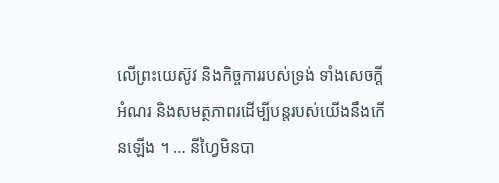លើព្រះយេស៊ូវ និងកិច្ចការរបស់ទ្រង់ ទាំងសេចក្ដីអំណរ និងសមត្ថភាពរដើម្បីបន្តរបស់យើងនឹងកើនឡើង ។ … នីហ្វៃមិនបា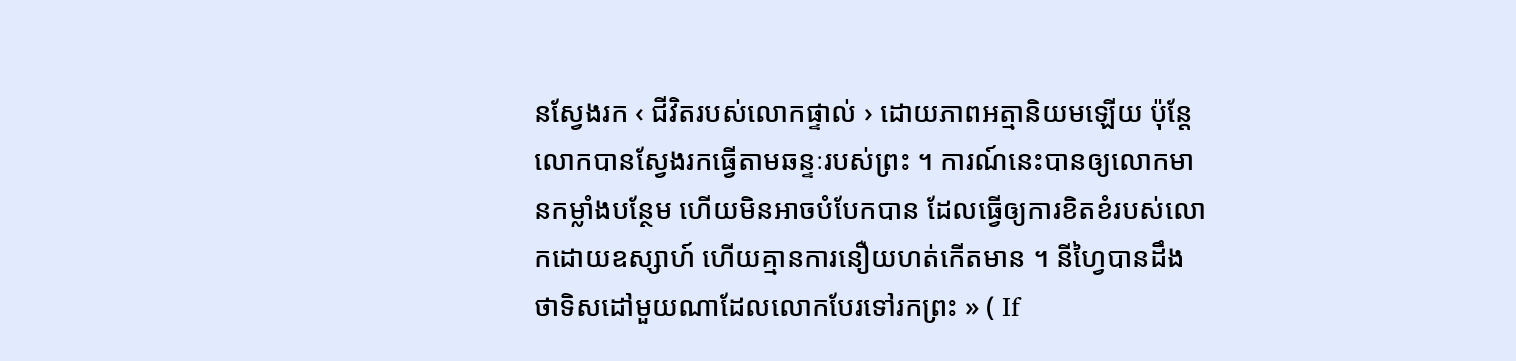នស្វែងរក ‹ ជីវិតរបស់លោកផ្ទាល់ › ដោយភាពអត្មានិយមឡើយ ប៉ុន្ដែលោកបានស្វែងរកធ្វើតាមឆន្ទៈរបស់ព្រះ ។ ការណ៍នេះបានឲ្យលោកមានកម្លាំងបន្ថែម ហើយមិនអាចបំបែកបាន ដែលធ្វើឲ្យការខិតខំរបស់លោកដោយឧស្សាហ៍ ហើយគ្មានការនឿយហត់កើតមាន ។ នីហ្វៃបានដឹងថាទិសដៅមួយណាដែលលោកបែរទៅរកព្រះ » ( If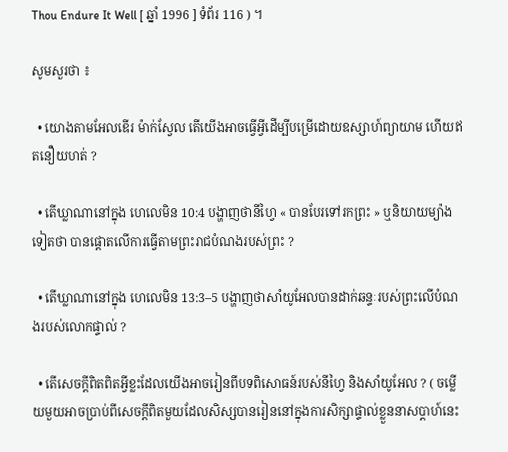Thou Endure It Well [ ឆ្នាំ 1996 ] ទំព័រ 116 ) ។

សូមសួរថា ៖

  • យោងតាមអែលឌើរ ម៉ាក់ស្វែល តើយើងអាចធ្វើអ្វីដើម្បីបម្រើដោយឧស្សាហ៍ព្យាយាម ហើយឥតនឿយហត់ ?

  • តើឃ្លាណានៅក្នុង ហេលេមិន 10:4 បង្ហាញថានីហ្វៃ « បានបែរទៅរកព្រះ » ឬនិយាយម្យ៉ាងទៀតថា បានផ្ដោតលើការធ្វើតាមព្រះរាជបំណងរបស់ព្រះ ?

  • តើឃ្លាណានៅក្នុង ហេលេមិន 13:3–5 បង្ហាញថាសាំយូអែលបានដាក់ឆន្ទៈរបស់ព្រះលើបំណងរបស់លោកផ្ទាល់ ?

  • តើសេចក្ដីពិតពិតអ្វីខ្លះដែលយើងអាចរៀនពីបទពិសោធន៍របស់នីហ្វៃ និងសាំយូអែល ? ( ចម្លើយមួយអាចប្រាប់ពីសេចក្ដីពិតមួយដែលសិស្សបានរៀននៅក្នុងការសិក្សាផ្ទាល់ខ្លួននាសប្ដាហ៍នេះ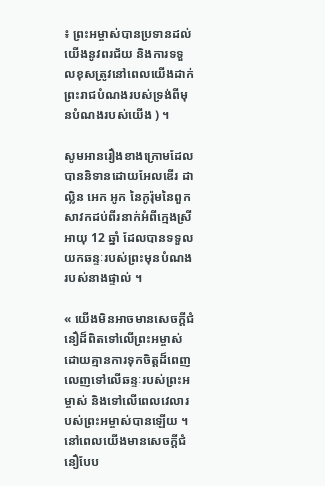៖ ព្រះអម្ចាស់បានប្រទានដល់យើងនូវពរជ័យ និងការទទួលខុសត្រូវនៅពេលយើងដាក់ព្រះរាជបំណងរបស់ទ្រង់ពីមុនបំណងរបស់យើង ) ។

សូមអានរឿងខាងក្រោមដែលបាននិទានដោយអែលឌើរ ដាល្លិន អេក អូក នៃកូរ៉ុមនៃពួកសាវកដប់ពីរនាក់អំពីក្មេងស្រីអាយុ 12 ឆ្នាំ ដែលបានទទួលយកឆន្ទៈរបស់ព្រះមុនបំណងរបស់នាងផ្ទាល់ ។

« យើងមិនអាចមានសេចក្តីជំនឿដ៏ពិតទៅលើព្រះអម្ចាស់ដោយគ្មានការទុកចិត្តដ៏ពេញលេញទៅលើឆន្ទៈរបស់ព្រះអម្ចាស់ និងទៅលើពេលវេលារបស់ព្រះអម្ចាស់បានឡើយ ។ នៅពេលយើងមានសេចក្តីជំនឿបែប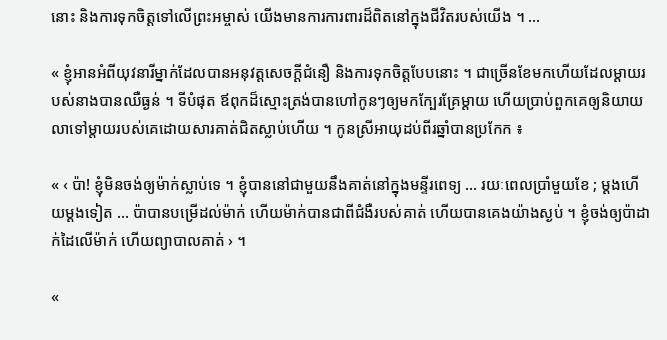នោះ និងការទុកចិត្តទៅលើព្រះអម្ចាស់ យើងមានការការពារដ៏ពិតនៅក្នុងជីវិតរបស់យើង ។ …

« ខ្ញុំអានអំពីយុវនារីម្នាក់ដែលបានអនុវត្តសេចក្ដីជំនឿ និងការទុកចិត្តបែបនោះ ។ ជាច្រើនខែមកហើយដែលម្ដាយរបស់នាងបានឈឺធ្ងន់ ។ ទីបំផុត ឪពុកដ៏ស្មោះត្រង់បានហៅកូនៗឲ្យមកក្បែរគ្រែម្ដាយ ហើយប្រាប់ពួកគេឲ្យនិយាយលាទៅម្ដាយរបស់គេដោយសារគាត់ជិតស្លាប់ហើយ ។ កូនស្រីអាយុដប់ពីរឆ្នាំបានប្រកែក ៖

« ‹ ប៉ា! ខ្ញុំមិនចង់ឲ្យម៉ាក់ស្លាប់ទេ ។ ខ្ញុំបាននៅជាមួយនឹងគាត់នៅក្នុងមន្ទីរពេទ្យ … រយៈពេលប្រាំមួយខែ ; ម្ដងហើយម្ដងទៀត … ប៉ាបានបម្រើដល់ម៉ាក់ ហើយម៉ាក់បានជាពីជំងឺរបស់គាត់ ហើយបានគេងយ៉ាងស្ងប់ ។ ខ្ញុំចង់ឲ្យប៉ាដាក់ដៃលើម៉ាក់ ហើយព្យាបាលគាត់ › ។

«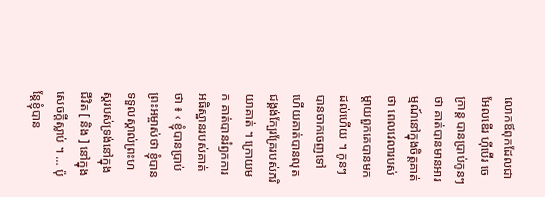លោកឪពុកដែលជាអែលឌើរ ហ៊ីប៊ើរ ចេ ក្រាន្ត បានប្រាប់កូនៗថា គាត់បានមានអារម្មណ៍នៅក្នុងចិត្តគាត់ថា ពេលវេលារបស់ម្ដាយពួកគេបានមកដល់ហើយ ។ កូនៗបានចាកចេញទៅ ហើយគាត់បានលុតជង្គង់ក្បែរគ្រែរបស់ភរិយាគាត់ ។ ក្រោយមក គាត់បានរំឭកការអធិស្ឋានរបស់គាត់ថា ៖ ‹ ខ្ញុំបានប្រាប់ព្រះអម្ចាស់ថា ខ្ញុំបានទទួលស្គាល់ព្រះហស្ដរបស់ទ្រង់នៅក្នុងជីវិត [ និង ] នៅក្នុងសេចក្ដីស្លាប់ ។ … ប៉ុន្ដែខ្ញុំបាន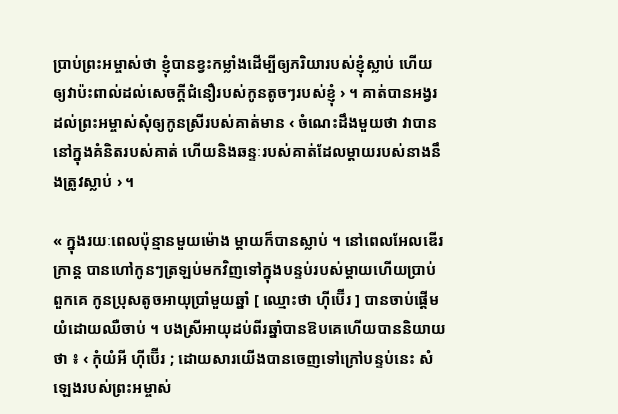ប្រាប់ព្រះអម្ចាស់ថា ខ្ញុំបានខ្វះកម្លាំងដើម្បីឲ្យភរិយារបស់ខ្ញុំស្លាប់ ហើយឲ្យវាប៉ះពាល់ដល់សេចក្តីជំនឿរបស់កូនតូចៗរបស់ខ្ញុំ › ។ គាត់បានអង្វរដល់ព្រះអម្ចាស់សុំឲ្យកូនស្រីរបស់គាត់មាន ‹ ចំណេះដឹងមួយថា វាបាននៅក្នុងគំនិតរបស់គាត់ ហើយនិងឆន្ទៈរបស់គាត់ដែលម្ដាយរបស់នាងនឹងត្រូវស្លាប់ › ។

« ក្នុងរយៈពេលប៉ុន្មានមួយម៉ោង ម្ដាយក៏បានស្លាប់ ។ នៅពេលអែលឌើរ ក្រាន្ដ បានហៅកូនៗត្រឡប់មកវិញទៅក្នុងបន្ទប់របស់ម្ដាយហើយប្រាប់ពួកគេ កូនប្រុសតូចអាយុប្រាំមួយឆ្នាំ [ ឈ្មោះថា ហ៊ីប៊ើរ ] បានចាប់ផ្ដើមយំដោយឈឺចាប់ ។ បងស្រីអាយុដប់ពីរឆ្នាំបានឱបគេហើយបាននិយាយថា ៖ ‹ កុំយំអី ហ៊ីប៊ើរ ; ដោយសារយើងបានចេញទៅក្រៅបន្ទប់នេះ សំឡេងរបស់ព្រះអម្ចាស់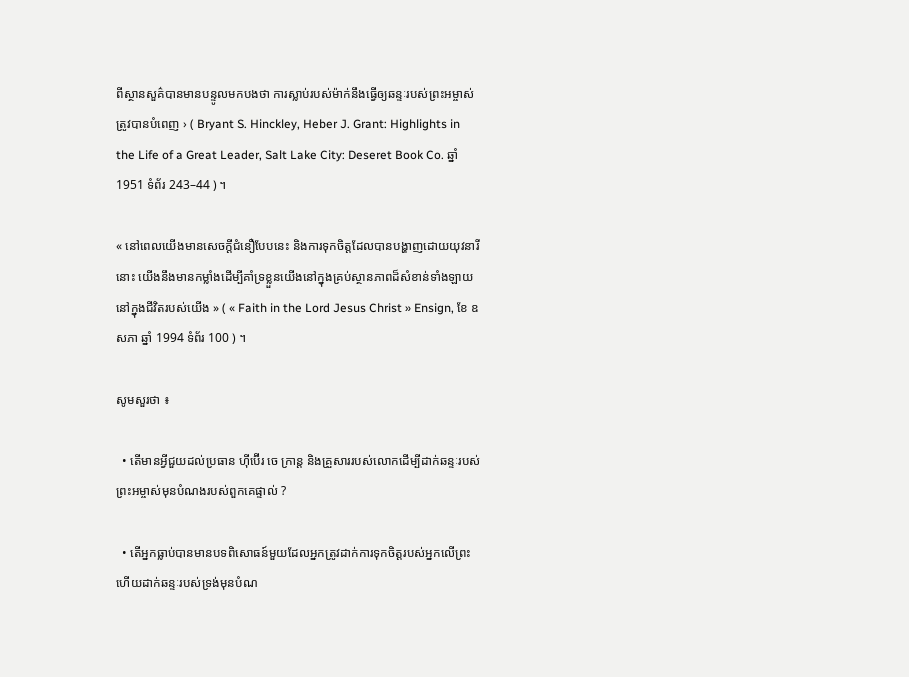ពីស្ថានសួគ៌បានមានបន្ទូលមកបងថា ការស្លាប់របស់ម៉ាក់នឹងធ្វើឲ្យឆន្ទៈរបស់ព្រះអម្ចាស់ត្រូវបានបំពេញ › ( Bryant S. Hinckley, Heber J. Grant: Highlights in the Life of a Great Leader, Salt Lake City: Deseret Book Co. ឆ្នាំ 1951 ទំព័រ 243–44 ) ។

« នៅពេលយើងមានសេចក្តីជំនឿបែបនេះ និងការទុកចិត្តដែលបានបង្ហាញដោយយុវនារីនោះ យើងនឹងមានកម្លាំងដើម្បីគាំទ្រខ្លួនយើងនៅក្នុងគ្រប់ស្ថានភាពដ៏សំខាន់ទាំងឡាយនៅក្នុងជីវិតរបស់យើង » ( « Faith in the Lord Jesus Christ » Ensign, ខែ ឧសភា ឆ្នាំ 1994 ទំព័រ 100 ) ។

សូមសួរថា ៖

  • តើមានអ្វីជួយដល់ប្រធាន ហ៊ីប៊ើរ ចេ ក្រាន្ត និងគ្រួសាររបស់លោកដើម្បីដាក់ឆន្ទៈរបស់ព្រះអម្ចាស់មុនបំណងរបស់ពួកគេផ្ទាល់ ?

  • តើអ្នកធ្លាប់បានមានបទពិសោធន៍មួយដែលអ្នកត្រូវដាក់ការទុកចិត្តរបស់អ្នកលើព្រះ ហើយដាក់ឆន្ទៈរបស់ទ្រង់មុនបំណ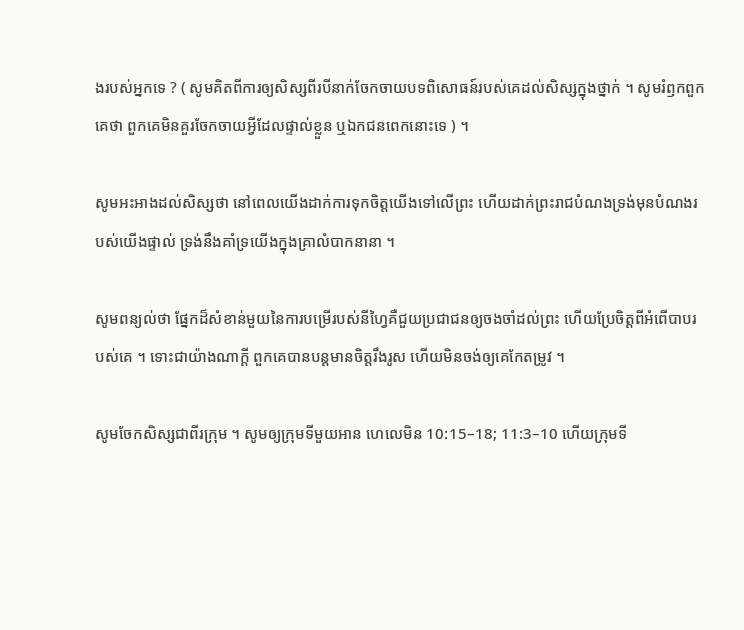ងរបស់អ្នកទេ ? ( សូមគិតពីការឲ្យសិស្សពីរបីនាក់ចែកចាយបទពិសោធន៍របស់គេដល់សិស្សក្នុងថ្នាក់ ។ សូមរំឭកពួកគេថា ពួកគេមិនគួរចែកចាយអ្វីដែលផ្ទាល់ខ្លួន ឬឯកជនពេកនោះទេ ) ។

សូមអះអាងដល់សិស្សថា នៅពេលយើងដាក់ការទុកចិត្តយើងទៅលើព្រះ ហើយដាក់ព្រះរាជបំណងទ្រង់មុនបំណងរបស់យើងផ្ទាល់ ទ្រង់នឹងគាំទ្រយើងក្នុងគ្រាលំបាកនានា ។

សូមពន្យល់ថា ផ្នែកដ៏សំខាន់មួយនៃការបម្រើរបស់នីហ្វៃគឺជួយប្រជាជនឲ្យចងចាំដល់ព្រះ ហើយប្រែចិត្តពីអំពើបាបរបស់គេ ។ ទោះជាយ៉ាងណាក្ដី ពួកគេបានបន្ដមានចិត្តរឹងរូស ហើយមិនចង់ឲ្យគេកែតម្រូវ ។

សូមចែកសិស្សជាពីរក្រុម ។ សូមឲ្យក្រុមទីមួយអាន ហេលេមិន 10:15–18; 11:3–10 ហើយក្រុមទី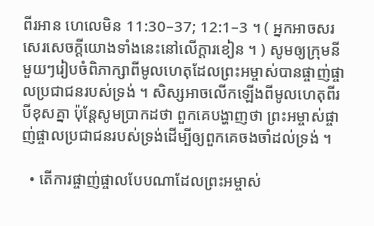ពីរអាន ហេលេមិន 11:30–37; 12:1–3 ។ ( អ្នកអាចសរសេរសេចក្ដីយោងទាំងនេះនៅលើក្ដារខៀន ។ ) សូមឲ្យក្រុមនីមួយៗរៀបចំពិភាក្សាពីមូលហេតុដែលព្រះអម្ចាស់បានផ្ចាញ់ផ្ចាលប្រជាជនរបស់ទ្រង់ ។ សិស្សអាចលើកឡើងពីមូលហេតុពីរបីខុសគ្នា ប៉ុន្ដែសូមប្រាកដថា ពួកគេបង្ហាញថា ព្រះអម្ចាស់ផ្ចាញ់ផ្ចាលប្រជាជនរបស់ទ្រង់ដើម្បីឲ្យពួកគេចងចាំដល់ទ្រង់ ។

  • តើការផ្ចាញ់ផ្ចាលបែបណាដែលព្រះអម្ចាស់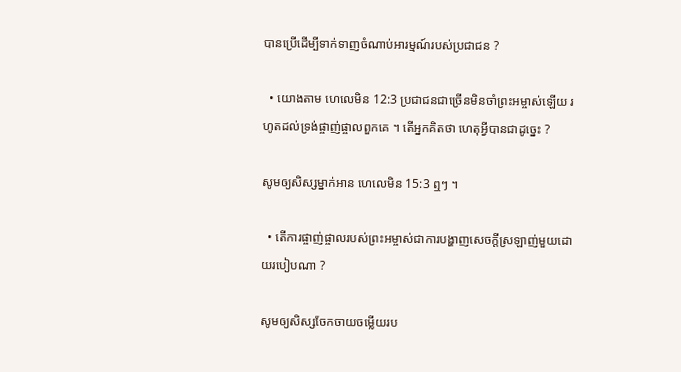បានប្រើដើម្បីទាក់ទាញចំណាប់អារម្មណ៍របស់ប្រជាជន ?

  • យោងតាម ហេលេមិន 12:3 ប្រជាជនជាច្រើនមិនចាំព្រះអម្ចាស់ឡើយ រហូតដល់ទ្រង់ផ្ចាញ់ផ្ចាលពួកគេ ។ តើអ្នកគិតថា ហេតុអ្វីបានជាដូច្នេះ ?

សូមឲ្យសិស្សម្នាក់អាន ហេលេមិន 15:3 ឮៗ ។

  • តើការផ្ចាញ់ផ្ចាលរបស់ព្រះអម្ចាស់ជាការបង្ហាញសេចក្ដីស្រឡាញ់មួយដោយរបៀបណា ?

សូមឲ្យសិស្សចែកចាយចម្លើយរប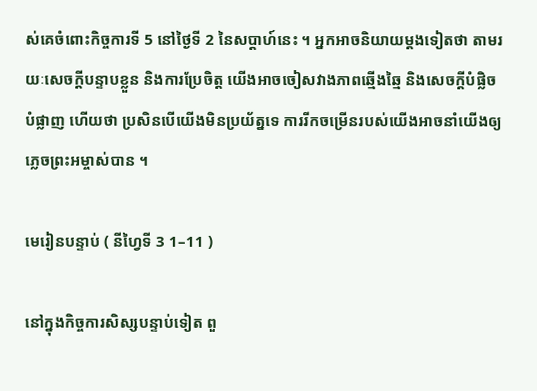ស់គេចំពោះកិច្ចការទី 5 នៅថ្ងៃទី 2 នៃសប្ដាហ៍នេះ ។ អ្នកអាចនិយាយម្ដងទៀតថា តាមរយៈសេចក្តីបន្ទាបខ្លួន និងការប្រែចិត្ត យើងអាចចៀសវាងភាពឆ្មើងឆ្មៃ និងសេចក្តីបំផ្លិចបំផ្លាញ ហើយថា ប្រសិនបើយើងមិនប្រយ័ត្នទេ ការរីកចម្រើនរបស់យើងអាចនាំយើងឲ្យភ្លេចព្រះអម្ចាស់បាន ។

មេរៀនបន្ទាប់ ( នីហ្វៃទី 3 1–11 )

នៅក្នុងកិច្ចការសិស្សបន្ទាប់ទៀត ពួ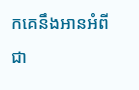កគេនឹងអានអំពីជា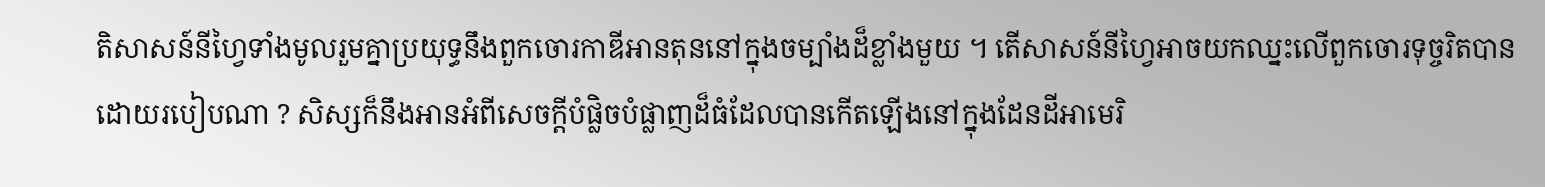តិសាសន៍នីហ្វៃទាំងមូលរួមគ្នាប្រយុទ្ធនឹងពួកចោរកាឌីអានតុននៅក្នុងចម្បាំងដ៏ខ្លាំងមួយ ។ តើសាសន៍នីហ្វៃអាចយកឈ្នះលើពួកចោរទុច្ចរិតបានដោយរបៀបណា ? សិស្សក៏នឹងអានអំពីសេចក្តីបំផ្លិចបំផ្លាញដ៏ធំដែលបានកើតឡើងនៅក្នុងដែនដីអាមេរិ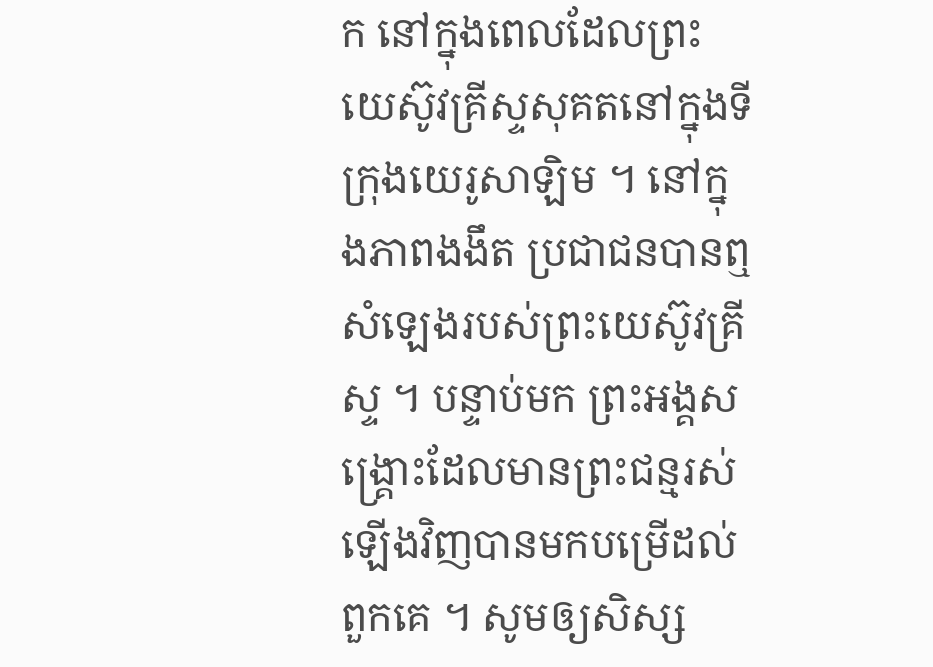ក នៅក្នុងពេលដែលព្រះយេស៊ូវគ្រីស្ទសុគតនៅក្នុងទីក្រុងយេរូសាឡិម ។ នៅក្នុងភាពងងឹត ប្រជាជនបានឮសំឡេងរបស់ព្រះយេស៊ូវគ្រីស្ទ ។ បន្ទាប់មក ព្រះអង្គសង្គ្រោះដែលមានព្រះជន្មរស់ឡើងវិញបានមកបម្រើដល់ពួកគេ ។ សូមឲ្យសិស្ស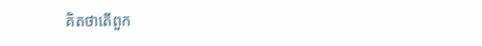គិតថាតើពួក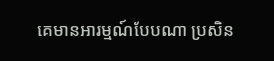គេមានអារម្មណ៍បែបណា ប្រសិន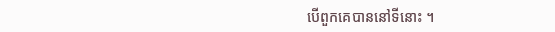បើពួកគេបាននៅទីនោះ ។